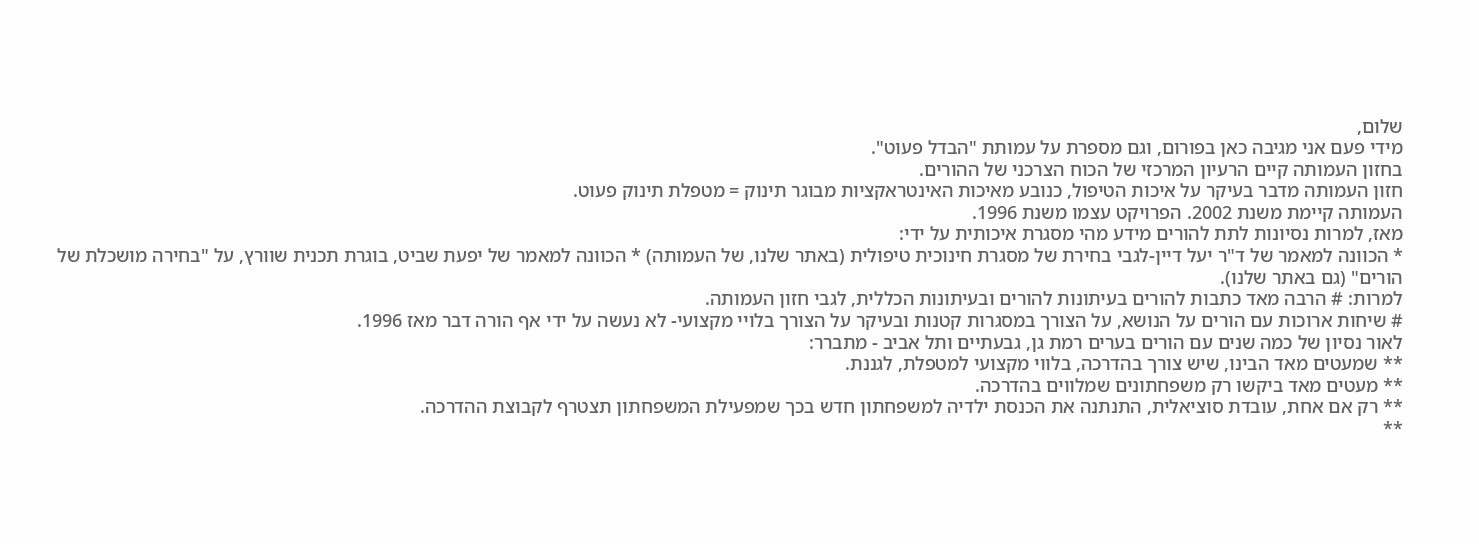שלום,
מידי פעם אני מגיבה כאן בפורום, וגם מספרת על עמותת "הבדל פעוט".
בחזון העמותה קיים הרעיון המרכזי של הכוח הצרכני של ההורים.
חזון העמותה מדבר בעיקר על איכות הטיפול, כנובע מאיכות האינטראקציות מבוגר תינוק = מטפלת תינוק פעוט.
העמותה קיימת משנת 2002. הפרויקט עצמו משנת 1996.
מאז, למרות נסיונות לתת להורים מידע מהי מסגרת איכותית על ידי:
* הכוונה למאמר של ד"ר יעל דיין-לגבי בחירת של מסגרת חינוכית טיפולית (באתר שלנו, של העמותה) * הכוונה למאמר של יפעת שביט, בוגרת תכנית שוורץ, על "בחירה מושכלת של הורים" (גם באתר שלנו).
למרות: # הרבה מאד כתבות להורים בעיתונות להורים ובעיתונות הכללית, לגבי חזון העמותה.
# שיחות ארוכות עם הורים על הנושא, על הצורך במסגרות קטנות ובעיקר על הצורך בלויי מקצועי- לא נעשה על ידי אף הורה דבר מאז 1996.
לאור נסיון של כמה שנים עם הורים בערים רמת גן, גבעתיים ותל אביב - מתברר:
** שמעטים מאד הבינו, שיש צורך בהדרכה, בלווי מקצועי למטפלת, לגננת.
** מעטים מאד ביקשו רק משפחתונים שמלווים בהדרכה.
** רק אם אחת, עובדת סוציאלית, התנתנה את הכנסת ילדיה למשפחתון חדש בכך שמפעילת המשפחתון תצטרף לקבוצת ההדרכה.
**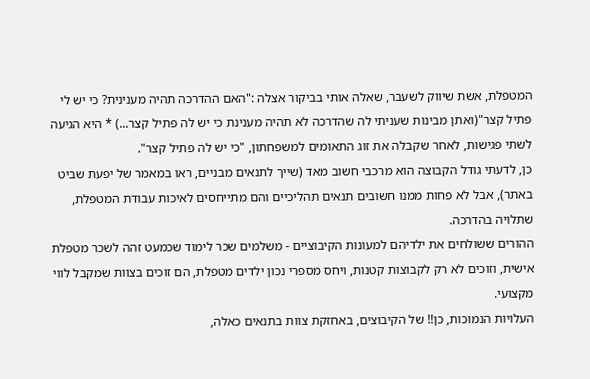המטפלת, אשת שיווק לשעבר, שאלה אותי בביקור אצלה :"האם ההדרכה תהיה מענינית? כי יש לי פתיל קצר"(ואתן מבינות שעניתי לה שהדרכה לא תהיה מענינת כי יש לה פתיל קצר...) * היא הגיעה לשתי פגישות, לאחר שקבלה את זוג התאומים למשפחתון, "כי יש לה פתיל קצר".
כן, לדעתי גודל הקבוצה הוא מרכבי חשוב מאד (שייך לתנאים מבניים, ראו במאמר של יפעת שביט באתר), אבל לא פחות ממנו חשובים תנאים תהליכיים והם מתייחסים לאיכות עבודת המטפלת, שתלויה בהדרכה.
ההורים ששולחים את ילדיהם למעונות הקיבוציים - משלמים שכר לימוד שכמעט זהה לשכר מטפלת אישית, וזוכים לא רק לקבוצות קטנות, ויחס מספרי נכון ילדים מטפלת, הם זוכים בצוות שמקבל לווי מקצועי.
העלויות הנמוכות, כן!! של הקיבוצים, באחזקת צוות בתנאים כאלה,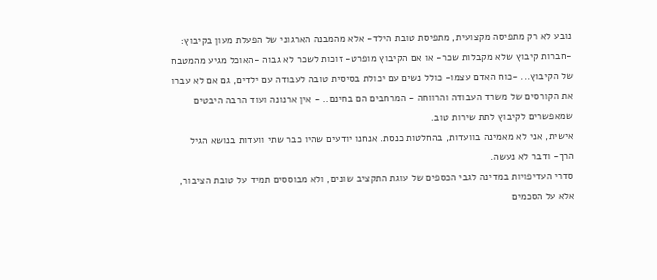נובע לא רק מתפיסה מקצועית, מתפיסת טובת הילד- אלא מהמבנה הארגוני של הפעלת מעון בקיבוץ: -חברות קיבוץ שלא מקבלות שכר- או אם הקיבוץ מופרט- זוכות לשכר לא גבוה -האוכל מגיע מהמטבח של הקיבוץ... -כוח האדם עצמו- כולל נשים עם יכולת בסיסית טובה לעבודה עם ילדים, גם אם לא עברו את הקורסים של משרד העבודה והרווחה - המרחבים הם בחינם.. - אין ארנונה ועוד הרבה היבטים שמאפשרים לקיבוץ לתת שירות טוב.
אישית, אני לא מאמינה בוועדות, בהחלטות כנסת. אנחנו יודעים שהיו כבר שתי וועדות בנושא הגיל הרך- ודבר לא נעשה.
סדרי העדיפויות במדינה לגבי הכספים של עוגת התקציב שונים, ולא מבוססים תמיד על טובת הציבור, אלא על הסכמים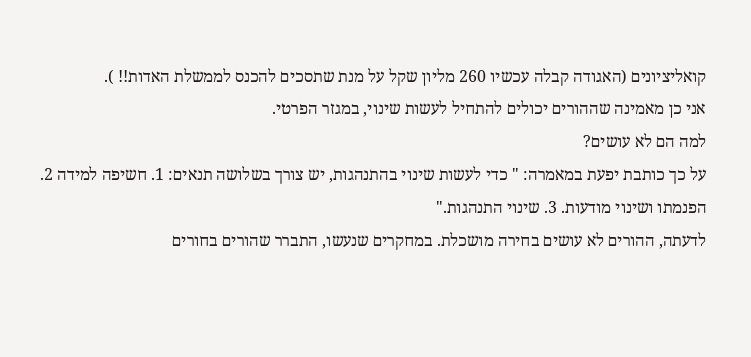קואליציונים (האגודה קבלה עכשיו 260 מליון שקל על מנת שתסכים להכנס לממשלת האדות!! ).
אני כן מאמינה שההורים יכולים להתחיל לעשות שינוי, במגזר הפרטי.
למה הם לא עושים?
על כך כותבת יפעת במאמרה: " כדי לעשות שינוי בהתנהגות, יש צורך בשלושה תנאים: 1. חשיפה למידה 2. הפנמתו ושינוי מודעות. 3. שינוי התנהגות."
לדעתה, ההורים לא עושים בחירה מושכלת. במחקרים שנעשו, התברר שהורים בחורים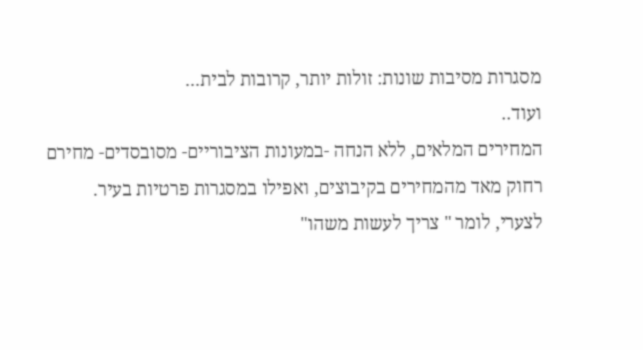מסגרות מסיבות שונות: זולות יותר, קרובות לבית...
ועוד..
המחירים המלאים, ללא הנחה -במעונות הציבוריים- מסובסדים- מחירם רחוק מאד מהמחירים בקיבוצים, ואפילו במסגרות פרטיות בעיר.
לצערי, לומר " צריך לעשות משהו"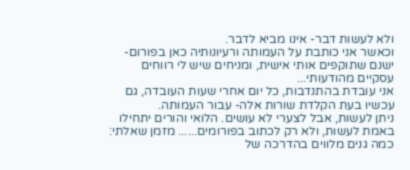ולא לעשות דבר- אינו מביא לדבר.
וכאשר אני כותבת על העמותה ורעיונותיה כאן בפורום- ישנם שתוקפים אותי אישית, ומניחים שיש לי רווחים עסקיים מהודעותי...
אני עובדת בהתנדבות, כל יום אחרי שעות העובדה, גם עכשיו בעת הקלדת שורות אלה- עבור העמותה.
ניתן לעשות, אבל לצערי לא עושים. הלואי והורים יתחילו באמת לעשות, ולא רק לכתוב בפורומים...... מזמן שאלתי:
כמה גנים מלווים בהדרכה של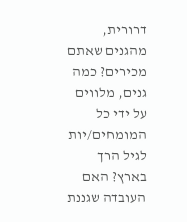דרורית, מהגנים שאתם מכירים? כמה גנים, מלווים על ידי כל המומחים/יות לגיל הרך בארץ? האם העובדה שגננת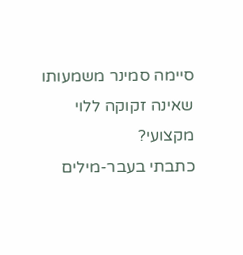סיימה סמינר משמעותו שאינה זקוקה ללוי מקצועי?
כתבתי בעבר-מילים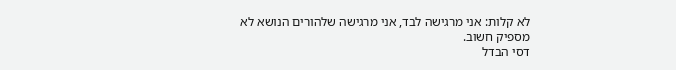לא קלות: אני מרגישה לבד, אני מרגישה שלהורים הנושא לא מספיק חשוב.
דסי הבדל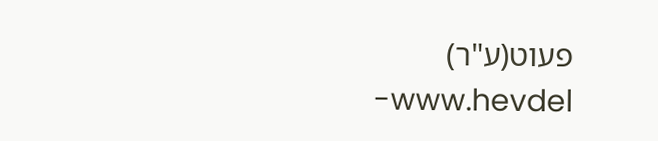פעוט(ע"ר) www.hevdel-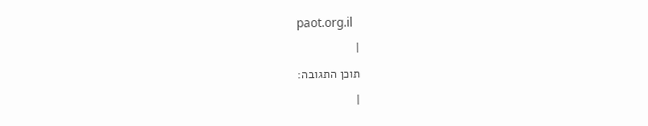paot.org.il
|
תוכן התגובה:
|